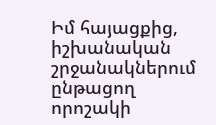Իմ հայացքից, իշխանական շրջանակներում ընթացող որոշակի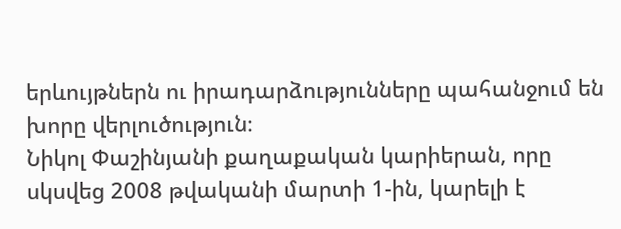երևույթներն ու իրադարձությունները պահանջում են խորը վերլուծություն։
Նիկոլ Փաշինյանի քաղաքական կարիերան, որը սկսվեց 2008 թվականի մարտի 1-ին, կարելի է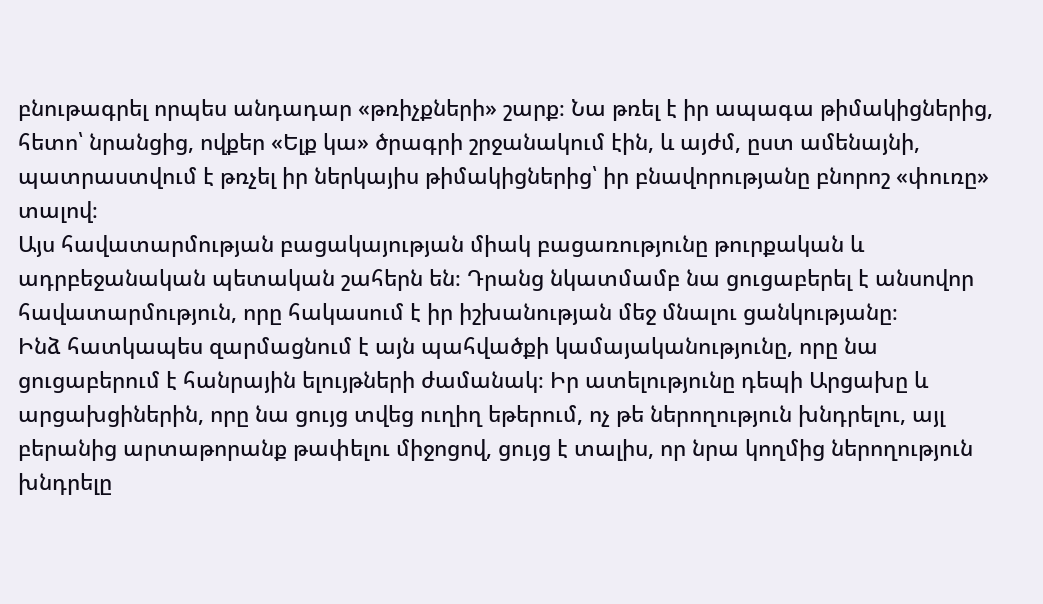բնութագրել որպես անդադար «թռիչքների» շարք։ Նա թռել է իր ապագա թիմակիցներից, հետո՝ նրանցից, ովքեր «Ելք կա» ծրագրի շրջանակում էին, և այժմ, ըստ ամենայնի, պատրաստվում է թռչել իր ներկայիս թիմակիցներից՝ իր բնավորությանը բնորոշ «փուռը» տալով։
Այս հավատարմության բացակայության միակ բացառությունը թուրքական և ադրբեջանական պետական շահերն են։ Դրանց նկատմամբ նա ցուցաբերել է անսովոր հավատարմություն, որը հակասում է իր իշխանության մեջ մնալու ցանկությանը։
Ինձ հատկապես զարմացնում է այն պահվածքի կամայականությունը, որը նա ցուցաբերում է հանրային ելույթների ժամանակ։ Իր ատելությունը դեպի Արցախը և արցախցիներին, որը նա ցույց տվեց ուղիղ եթերում, ոչ թե ներողություն խնդրելու, այլ բերանից արտաթորանք թափելու միջոցով, ցույց է տալիս, որ նրա կողմից ներողություն խնդրելը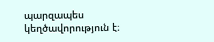պարզապես կեղծավորություն է։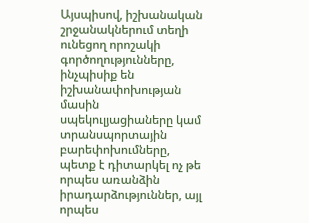Այսպիսով, իշխանական շրջանակներում տեղի ունեցող որոշակի գործողությունները, ինչպիսիք են իշխանափոխության մասին սպեկուլյացիաները կամ տրանսպորտային բարեփոխումները, պետք է դիտարկել ոչ թե որպես առանձին իրադարձություններ, այլ որպես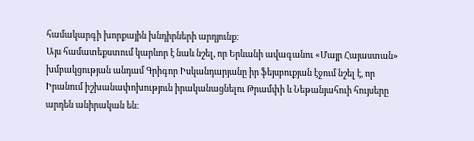համակարգի խորքային խնդիրների արդյունք։
Այս համատեքստում կարևոր է նաև նշել, որ Երևանի ավագանու «Մայր Հայաստան» խմբակցության անդամ Գրիգոր Իսկանդարյանը իր ֆեյսբուքյան էջում նշել է, որ Իրանում իշխանափոխություն իրականացնելու Թրամփի և Նեթանյահուի հույսերը արդեն անիրական են։